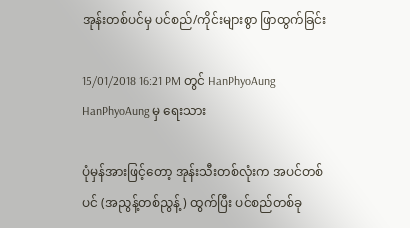အုန်းတစ်ပင်မှ ပင်စည်/ကိုင်းများစွာ ဖြာထွက်ခြင်း

15/01/2018 16:21 PM တွင် HanPhyoAung HanPhyoAung မှ ရေးသား

ပုံမှန်အားဖြင့်တော့ အုန်းသီးတစ်လုံးက အပင်တစ်ပင် (အညွန့်တစ်ညွန့်) ထွက်ပြီး ပင်စည်တစ်ခု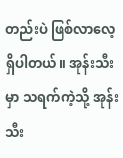တည်းပဲ ဖြစ်လာလေ့ရှိပါတယ်။ အုန်းသီးမှာ သရက်ကဲ့သို့ အုန်းသီး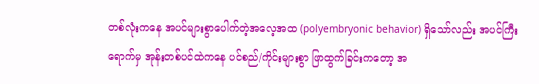တစ်လုံးကနေ အပင်များစွာပေါက်တဲ့အလေ့အထ (polyembryonic behavior) ရှိသော်လည်း အပင်ကြီးရောက်မှ အုန်းတစ်ပင်ထဲကနေ ပင်စည်/ကိုင်းများစွာ ဖြာထွက်ခြင်းကတော့ အ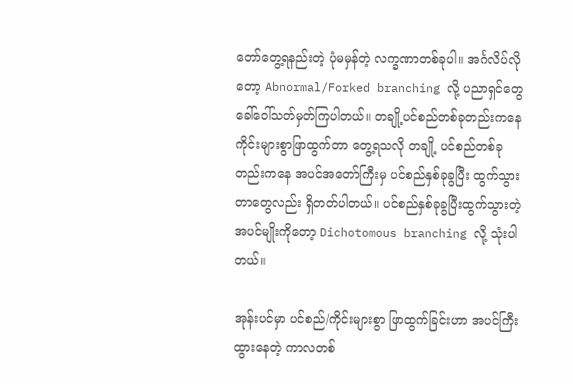တော်တွေ့ရနည်းတဲ့ ပုံမမှန်တဲ့ လက္ခဏာတစ်ခုပါ။ အင်္ဂလိပ်လိုတော့ Abnormal/Forked branching လို့ ပညာရှင်တွေ ခေါ်ဝေါ်သတ်မှတ်ကြပါတယ်။ တချို့ပင်စည်တစ်ခုတည်းကနေ ကိုင်းများစွာဖြာထွက်တာ တွေ့ရသလို တချို့ ပင်စည်တစ်ခုတည်းကနေ အပင်အတော်ကြီးမှ ပင်စည်နှစ်ခုခွပြီး ထွက်သွားတာတွေလည်း ရှိတတ်ပါတယ်။ ပင်စည်နှစ်ခုခွပြီးထွက်သွားတဲ့ အပင်မျိုးကိုတော့ Dichotomous branching လို့ သုံးပါတယ်။

အုန်းပင်မှာ ပင်စည်/ကိုင်းများစွာ ဖြာထွက်ခြင်းဟာ အပင်ကြီးထွားနေတဲ့ ကာလတစ်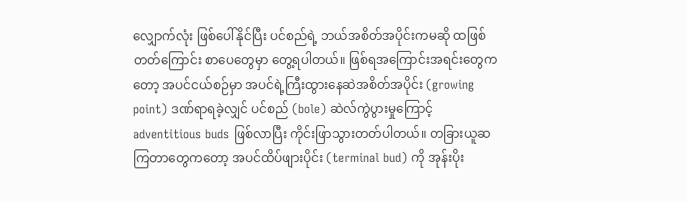လျှောက်လုံး ဖြစ်ပေါ်နိုင်ပြီး ပင်စည်ရဲ့ ဘယ်အစိတ်အပိုင်းကမဆို ထဖြစ်တတ်ကြောင်း စာပေတွေမှာ တွေ့ရပါတယ်။ ဖြစ်ရအကြောင်းအရင်းတွေကတော့ အပင်ငယ်စဉ်မှာ အပင်ရဲ့ကြီးထွားနေဆဲအစိတ်အပိုင်း (growing point) ဒဏ်ရာရခဲ့လျှင် ပင်စည် (bole) ဆဲလ်ကွဲပွားမှုကြောင့် adventitious buds ဖြစ်လာပြီး ကိုင်းဖြာသွားတတ်ပါတယ်။ တခြားယူဆကြတာတွေကတော့ အပင်ထိပ်ဖျားပိုင်း (terminal bud) ကို အုန်းပိုး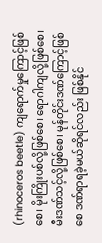(rhinoceros beetle) ကျရောက်မှုကြောင့်ဖြစ်စေ၊ မိုးကြိုးပစ်လို့ဖြစ်စေ၊ ရောဂါကျလို့ဖြစ်စေ၊ မီးဒဏ်သင့်လို့ဖြစ်စေ၊ မုန်တိုင်းဒဏ်ကြောင့်ဖြစ်စေ ဒဏ်ရာရခဲ့မယ်ဆိုရင်လည်း ဖြစ်နိုင်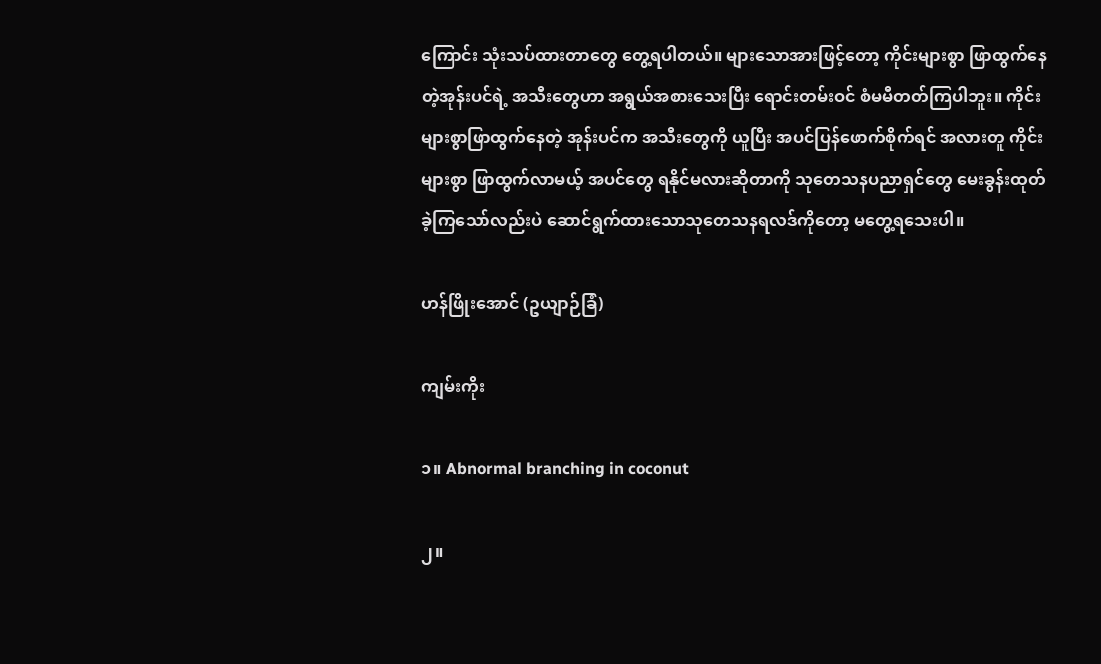ကြောင်း သုံးသပ်ထားတာတွေ တွေ့ရပါတယ်။ များသောအားဖြင့်တော့ ကိုင်းများစွာ ဖြာထွက်နေတဲ့အုန်းပင်ရဲ့ အသီးတွေဟာ အရွယ်အစားသေးပြီး ရောင်းတမ်းဝင် စံမမီတတ်ကြပါဘူး။ ကိုင်းများစွာဖြာထွက်နေတဲ့ အုန်းပင်က အသီးတွေကို ယူပြီး အပင်ပြန်ဖောက်စိုက်ရင် အလားတူ ကိုင်းများစွာ ဖြာထွက်လာမယ့် အပင်တွေ ရနိုင်မလားဆိုတာကို သုတေသနပညာရှင်တွေ မေးခွန်းထုတ်ခဲ့ကြသော်လည်းပဲ ဆောင်ရွက်ထားသောသုတေသနရလဒ်ကိုတော့ မတွေ့ရသေးပါ။

ဟန်ဖြိုးအောင် (ဥယျာဉ်ခြံ)

ကျမ်းကိုး

၁။ Abnormal branching in coconut

၂။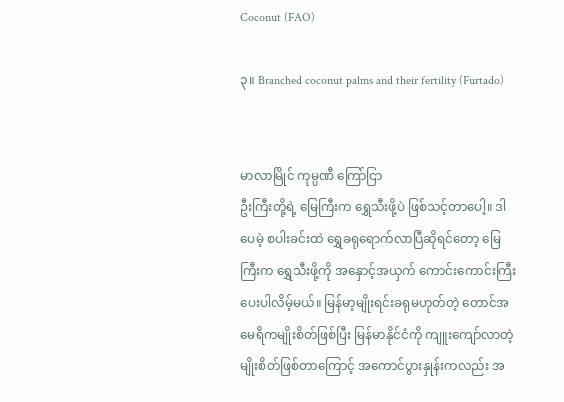Coconut (FAO)

၃။ Branched coconut palms and their fertility (Furtado)


မာလာမြိုင် ကုမ္ပဏီ ကြော်ငြာ
ဦးကြီးတို့ရဲ့ မြေကြီးက ရွှေသီးဖို့ပဲ ဖြစ်သင့်တာပေါ့။ ဒါပေမဲ့ စပါးခင်းထဲ ရွှေခရုရောက်လာပြီဆိုရင်တော့ မြေကြီးက ရွှေသီးဖို့ကို အနှောင့်အယှက် ကောင်းကောင်းကြီးပေးပါလိမ့်မယ်။ မြန်မာ့မျိုးရင်းခရုမဟုတ်တဲ့ တောင်အမေရိကမျိုးစိတ်ဖြစ်ပြီး မြန်မာနိုင်ငံကို ကျူးကျော်လာတဲ့ မျိုးစိတ်ဖြစ်တာကြောင့် အကောင်ပွားနှုန်းကလည်း အ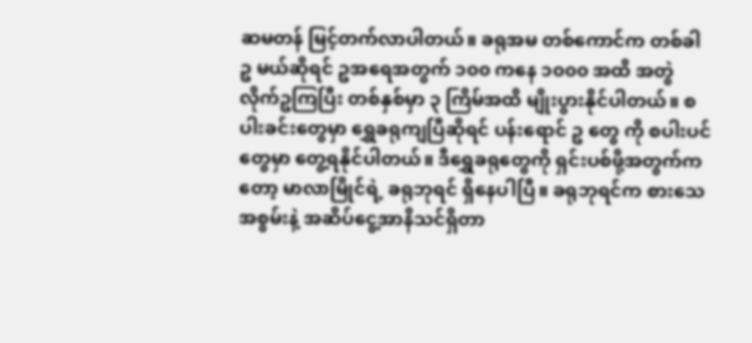ဆမတန် မြင့်တက်လာပါတယ်။ ခရုအမ တစ်ကောင်က တစ်ခါ ဥ မယ်ဆိုရင် ဥအရေအတွက် ၁၀၀ ကနေ ၁၀၀၀ အထိ အတွဲလိုက်ဥကြပြီး တစ်နှစ်မှာ ၃ ကြိမ်အထိ မျိုးပွားနိုင်ပါတယ်။ စပါးခင်းတွေမှာ ရွှေခရုကျပြီဆိုရင် ပန်းရောင် ဥ တွေ ကို စပါးပင်တွေမှာ တွေ့ရနိုင်ပါတယ်။ ဒီရွှေခရုတွေကို ရှင်းပစ်ဖို့အတွက်ကတော့ မာလာမြိုင်ရဲ့ ခရုဘုရင် ရှိနေပါပြီ။ ခရုဘုရင်က စားသေအစွမ်းနဲ့ အဆိပ်ငွေ့အာနိသင်ရှိတာ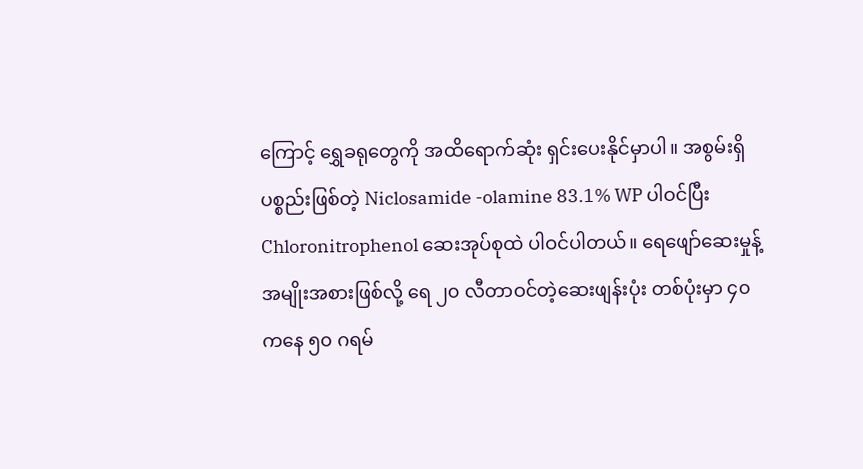ကြောင့် ရွှေခရုတွေကို အထိရောက်ဆုံး ရှင်းပေးနိုင်မှာပါ။ အစွမ်းရှိပစ္စည်းဖြစ်တဲ့ Niclosamide -olamine 83.1% WP ပါဝင်ပြီး Chloronitrophenol ဆေးအုပ်စုထဲ ပါဝင်ပါတယ်။ ရေဖျော်ဆေးမှုန့်အမျိုးအစားဖြစ်လို့ ရေ ၂၀ လီတာဝင်တဲ့ဆေးဖျန်းပုံး တစ်ပုံးမှာ ၄၀ ကနေ ၅၀ ဂရမ်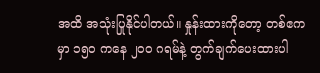အထိ အသုံးပြုနိုင်ပါတယ်။ နှုန်းထားကိုတော့ တစ်ဧကမှာ ၁၅၀ ကနေ ၂၀၀ ဂရမ်နဲ့ တွက်ချက်ပေးထားပါ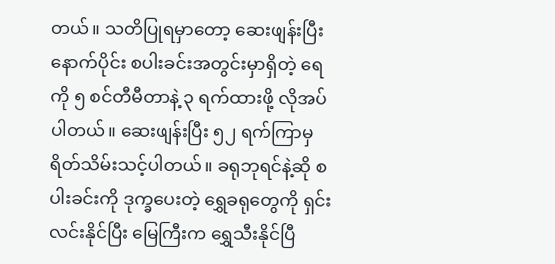တယ်။ သတိပြုရမှာတော့ ဆေးဖျန်းပြီးနောက်ပိုင်း စပါးခင်းအတွင်းမှာရှိတဲ့ ရေကို ၅ စင်တီမီတာနဲ့ ၃ ရက်ထားဖို့ လိုအပ်ပါတယ်။ ဆေးဖျန်းပြီး ၅၂ ရက်ကြာမှ ရိတ်သိမ်းသင့်ပါတယ်။ ခရုဘုရင်နဲ့ဆို စပါးခင်းကို ဒုက္ခပေးတဲ့ ရွှေခရုတွေကို ရှင်းလင်းနိုင်ပြီး မြေကြီးက ရွှေသီးနိုင်ပြီ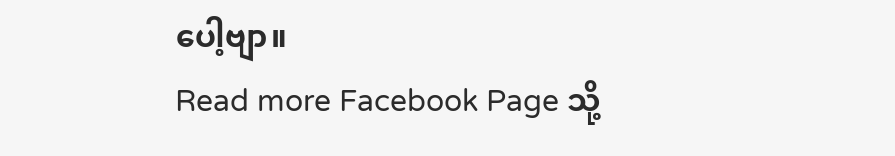ပေါ့ဗျာ။
Read more Facebook Page သို့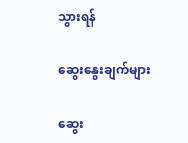သွားရန်

ဆွေးနွေးချက်များ

ဆွေး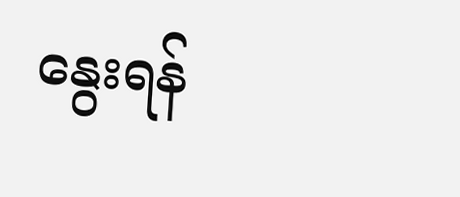နွေးရန်